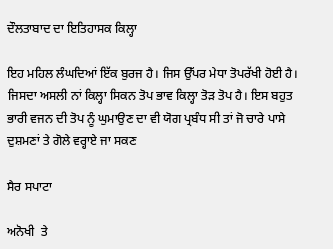ਦੌਲਤਾਬਾਦ ਦਾ ਇਤਿਹਾਸਕ ਕਿਲ੍ਹਾ

ਇਹ ਮਹਿਲ ਲੰਘਦਿਆਂ ਇੱਕ ਬੁਰਜ ਹੈ। ਜਿਸ ਉੱਪਰ ਮੇਧਾ ਤੋਪਰੱਖੀ ਹੋਈ ਹੈ।  ਜਿਸਦਾ ਅਸਲੀ ਨਾਂ ਕਿਲ੍ਹਾ ਸਿਕਨ ਤੋਪ ਭਾਵ ਕਿਲ੍ਹਾ ਤੋੜ ਤੋਪ ਹੈ। ਇਸ ਬਹੁਤ ਭਾਰੀ ਵਜਨ ਦੀ ਤੋਪ ਨੂੰ ਘੁਮਾਉਣ ਦਾ ਵੀ ਯੋਗ ਪ੍ਰਬੰਧ ਸੀ ਤਾਂ ਜੋ ਚਾਰੇ ਪਾਸੇ ਦੁਸ਼ਮਣਾਂ ਤੇ ਗੋਲੇ ਵਰ੍ਹਾਏ ਜਾ ਸਕਣ

ਸੈਰ ਸਪਾਟਾ

ਅਨੋਖੀ  ਤੇ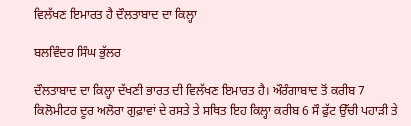ਵਿਲੱਖਣ ਇਮਾਰਤ ਹੈ ਦੌਲਤਾਬਾਦ ਦਾ ਕਿਲ੍ਹਾ

ਬਲਵਿੰਦਰ ਸਿੰਘ ਭੁੱਲਰ

ਦੌਲਤਾਬਾਦ ਦਾ ਕਿਲ੍ਹਾ ਦੱਖਣੀ ਭਾਰਤ ਦੀ ਵਿਲੱਖਣ ਇਮਾਰਤ ਹੈ। ਔਰੰਗਾਬਾਦ ਤੋਂ ਕਰੀਬ 7 ਕਿਲੋਮੀਟਰ ਦੂਰ ਅਲੋਰਾ ਗੁਫ਼ਾਵਾਂ ਦੇ ਰਸਤੇ ਤੇ ਸਥਿਤ ਇਹ ਕਿਲ੍ਹਾ ਕਰੀਬ 6 ਸੌ ਫੁੱਟ ਉੱਚੀ ਪਹਾੜੀ ਤੇ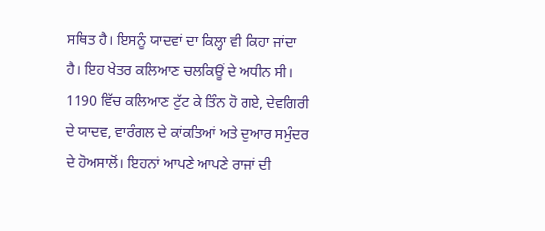ਸਥਿਤ ਹੈ। ਇਸਨੂੰ ਯਾਦਵਾਂ ਦਾ ਕਿਲ੍ਹਾ ਵੀ ਕਿਹਾ ਜਾਂਦਾ ਹੈ। ਇਹ ਖੇਤਰ ਕਲਿਆਣ ਚਲਕਿਊਂ ਦੇ ਅਧੀਨ ਸੀ। 1190 ਵਿੱਚ ਕਲਿਆਣ ਟੁੱਟ ਕੇ ਤਿੰਨ ਹੋ ਗਏ, ਦੇਵਗਿਰੀ ਦੇ ਯਾਦਵ, ਵਾਰੰਗਲ ਦੇ ਕਾਂਕਤਿਆਂ ਅਤੇ ਦੁਆਰ ਸਮੁੰਦਰ ਦੇ ਹੋਅਸਾਲੋਂ। ਇਹਨਾਂ ਆਪਣੇ ਆਪਣੇ ਰਾਜਾਂ ਦੀ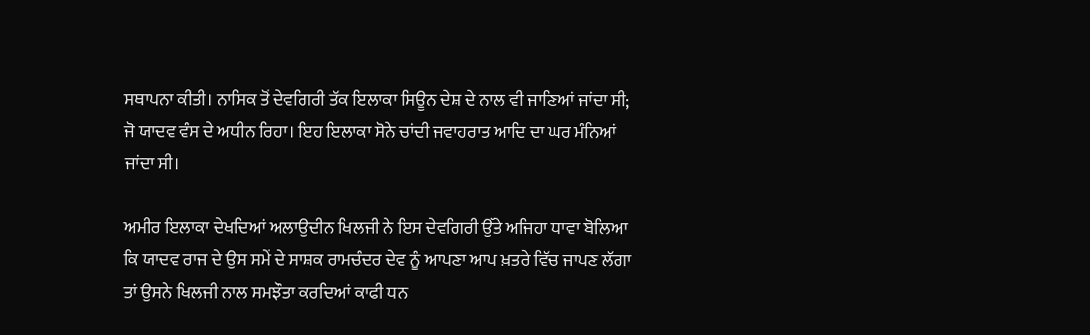ਸਥਾਪਨਾ ਕੀਤੀ। ਨਾਸਿਕ ਤੋਂ ਦੇਵਗਿਰੀ ਤੱਕ ਇਲਾਕਾ ਸਿਊਨ ਦੇਸ਼ ਦੇ ਨਾਲ ਵੀ ਜਾਣਿਆਂ ਜਾਂਦਾ ਸੀ; ਜੋ ਯਾਦਵ ਵੰਸ ਦੇ ਅਧੀਨ ਰਿਹਾ। ਇਹ ਇਲਾਕਾ ਸੋਨੇ ਚਾਂਦੀ ਜਵਾਹਰਾਤ ਆਦਿ ਦਾ ਘਰ ਮੰਨਿਆਂ ਜਾਂਦਾ ਸੀ।

ਅਮੀਰ ਇਲਾਕਾ ਦੇਖਦਿਆਂ ਅਲਾਉਦੀਨ ਖਿਲਜੀ ਨੇ ਇਸ ਦੇਵਗਿਰੀ ਉੱਤੇ ਅਜਿਹਾ ਧਾਵਾ ਬੋਲਿਆ ਕਿ ਯਾਦਵ ਰਾਜ ਦੇ ਉਸ ਸਮੇਂ ਦੇ ਸਾਸ਼ਕ ਰਾਮਚੰਦਰ ਦੇਵ ਨੂੰ ਆਪਣਾ ਆਪ ਖ਼ਤਰੇ ਵਿੱਚ ਜਾਪਣ ਲੱਗਾ ਤਾਂ ਉਸਨੇ ਖਿਲਜੀ ਨਾਲ ਸਮਝੌਤਾ ਕਰਦਿਆਂ ਕਾਫੀ ਧਨ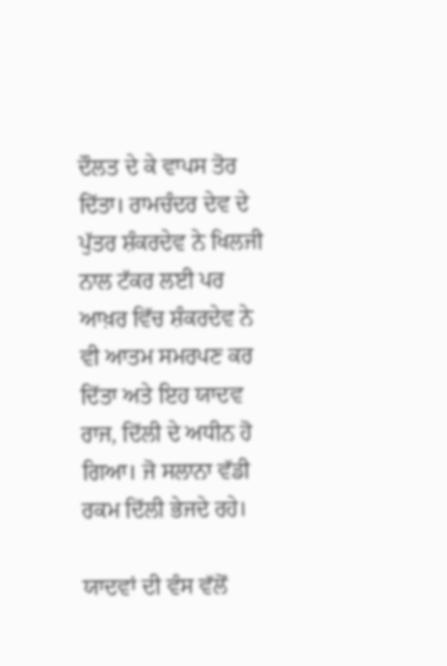ਦੌਲਤ ਦੇ ਕੇ ਵਾਪਸ ਤੋਰ ਦਿੱਤਾ। ਰਾਮਚੰਦਰ ਦੇਵ ਦੇ ਪੁੱਤਰ ਸ਼ੰਕਰਦੇਵ ਨੇ ਖਿਲਜੀ ਨਾਲ ਟੱਕਰ ਲਈ ਪਰ ਆਖ਼ਰ ਵਿੱਚ ਸ਼ੰਕਰਦੇਵ ਨੇ ਵੀ ਆਤਮ ਸਮਰਪਣ ਕਰ ਦਿੱਤਾ ਅਤੇ ਇਹ ਯਾਦਵ ਰਾਜ, ਦਿੱਲੀ ਦੇ ਅਧੀਨ ਹੋ ਗਿਆ। ਜੋ ਸਲਾਨਾ ਵੱਡੀ ਰਕਮ ਦਿੱਲੀ ਭੇਜਦੇ ਰਹੇ।

ਯਾਦਵਾਂ ਦੀ ਵੰਸ ਵੱਲੋਂ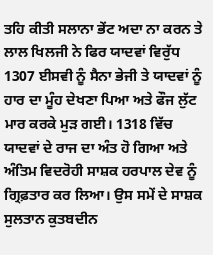ਤਹਿ ਕੀਤੀ ਸਲਾਨਾ ਭੇਂਟ ਅਦਾ ਨਾ ਕਰਨ ਤੇ ਲਾਲ ਖਿਲਜੀ ਨੇ ਫਿਰ ਯਾਦਵਾਂ ਵਿਰੁੱਧ 1307 ਈਸਵੀ ਨੂੰ ਸੈਨਾ ਭੇਜੀ ਤੇ ਯਾਦਵਾਂ ਨੂੰ ਹਾਰ ਦਾ ਮੂੰਹ ਦੇਖਣਾ ਪਿਆ ਅਤੇ ਫੌਜ ਲੁੱਟ ਮਾਰ ਕਰਕੇ ਮੁੜ ਗਈ। 1318 ਵਿੱਚ ਯਾਦਵਾਂ ਦੇ ਰਾਜ ਦਾ ਅੰਤ ਹੋ ਗਿਆ ਅਤੇ ਅੰਤਿਮ ਵਿਦਰੋਹੀ ਸਾਸ਼ਕ ਹਰਪਾਲ ਦੇਵ ਨੂੰ ਗ੍ਰਿਫ਼ਤਾਰ ਕਰ ਲਿਆ। ਉਸ ਸਮੇਂ ਦੇ ਸਾਸ਼ਕ ਸੁਲਤਾਨ ਕੁਤਬਦੀਨ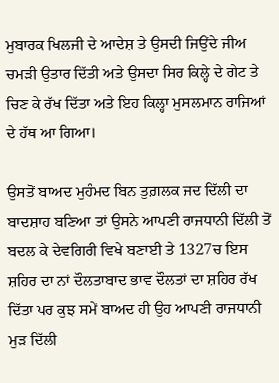ਮੁਬਾਰਕ ਖਿਲਜੀ ਦੇ ਆਦੇਸ਼ ਤੇ ਉਸਦੀ ਜਿਉਂਦੇ ਜੀਅ ਚਮੜੀ ਉਤਾਰ ਦਿੱਤੀ ਅਤੇ ਉਸਦਾ ਸਿਰ ਕਿਲ੍ਹੇ ਦੇ ਗੇਟ ਤੇ ਚਿਣ ਕੇ ਰੱਖ ਦਿੱਤਾ ਅਤੇ ਇਹ ਕਿਲ੍ਹਾ ਮੁਸਲਮਾਨ ਰਾਜਿਆਂ ਦੇ ਹੱਥ ਆ ਗਿਆ।

ਉਸਤੋਂ ਬਾਅਦ ਮੁਹੰਮਦ ਬਿਨ ਤੁਗ਼ਲਕ ਜਦ ਦਿੱਲੀ ਦਾ ਬਾਦਸ਼ਾਹ ਬਣਿਆ ਤਾਂ ਉਸਨੇ ਆਪਣੀ ਰਾਜਧਾਨੀ ਦਿੱਲੀ ਤੋਂ ਬਦਲ ਕੇ ਦੇਵਗਿਰੀ ਵਿਖੇ ਬਣਾਈ ਤੇ 1327ਚ ਇਸ ਸ਼ਹਿਰ ਦਾ ਨਾਂ ਦੌਲਤਾਬਾਦ ਭਾਵ ਦੌਲਤਾਂ ਦਾ ਸ਼ਹਿਰ ਰੱਖ ਦਿੱਤਾ ਪਰ ਕੁਝ ਸਮੇਂ ਬਾਅਦ ਹੀ ਉਹ ਆਪਣੀ ਰਾਜਧਾਨੀ ਮੁੜ ਦਿੱਲੀ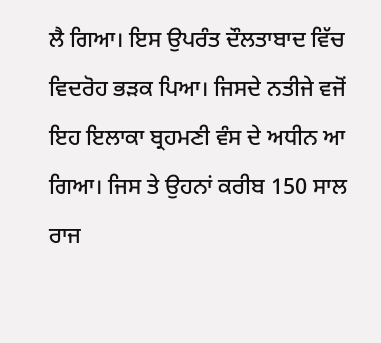ਲੈ ਗਿਆ। ਇਸ ਉਪਰੰਤ ਦੌਲਤਾਬਾਦ ਵਿੱਚ ਵਿਦਰੋਹ ਭੜਕ ਪਿਆ। ਜਿਸਦੇ ਨਤੀਜੇ ਵਜੋਂ ਇਹ ਇਲਾਕਾ ਬ੍ਰਹਮਣੀ ਵੰਸ ਦੇ ਅਧੀਨ ਆ ਗਿਆ। ਜਿਸ ਤੇ ਉਹਨਾਂ ਕਰੀਬ 150 ਸਾਲ ਰਾਜ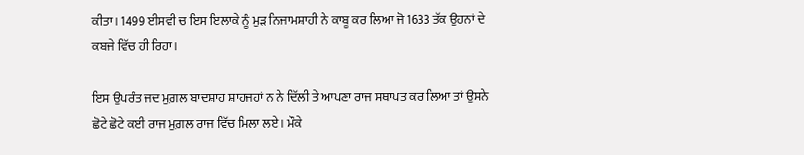ਕੀਤਾ। 1499 ਈਸਵੀ ਚ ਇਸ ਇਲਾਕੇ ਨੂੰ ਮੁੜ ਨਿਜਾਮਸ਼ਾਹੀ ਨੇ ਕਾਬੂ ਕਰ ਲਿਆ ਜੋ 1633 ਤੱਕ ਉਹਨਾਂ ਦੇ ਕਬਜੇ ਵਿੱਚ ਹੀ ਰਿਹਾ।

ਇਸ ਉਪਰੰਤ ਜਦ ਮੁਗ਼ਲ ਬਾਦਸ਼ਾਹ ਸ਼ਾਹਜਹਾਂ ਨ ਨੇ ਦਿੱਲੀ ਤੇ ਆਪਣਾ ਰਾਜ ਸਥਾਪਤ ਕਰ ਲਿਆ ਤਾਂ ਉਸਨੇ ਛੋਟੇ ਛੋਟੇ ਕਈ ਰਾਜ ਮੁਗ਼ਲ ਰਾਜ ਵਿੱਚ ਮਿਲਾ ਲਏ। ਮੌਕੇ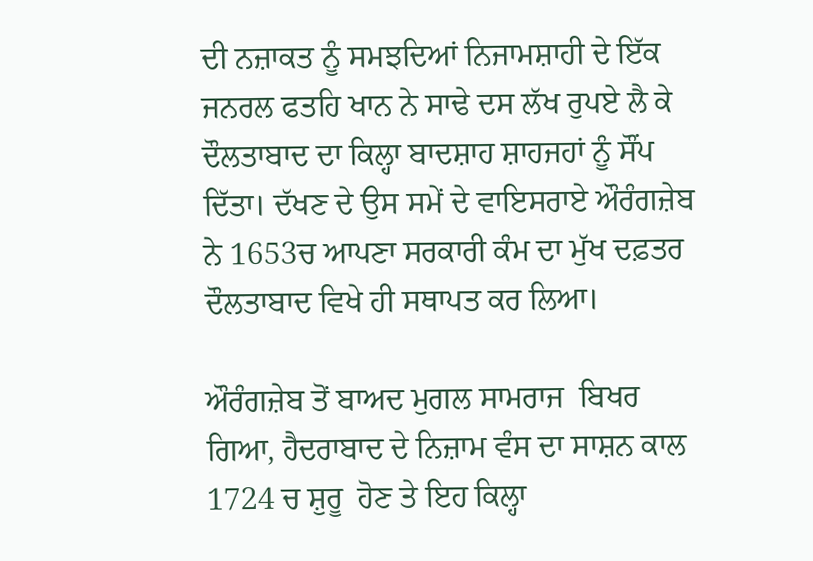ਦੀ ਨਜ਼ਾਕਤ ਨੂੰ ਸਮਝਦਿਆਂ ਨਿਜਾਮਸ਼ਾਹੀ ਦੇ ਇੱਕ ਜਨਰਲ ਫਤਹਿ ਖਾਨ ਨੇ ਸਾਢੇ ਦਸ ਲੱਖ ਰੁਪਏ ਲੈ ਕੇ ਦੌਲਤਾਬਾਦ ਦਾ ਕਿਲ੍ਹਾ ਬਾਦਸ਼ਾਹ ਸ਼ਾਹਜਹਾਂ ਨੂੰ ਸੌਂਪ ਦਿੱਤਾ। ਦੱਖਣ ਦੇ ਉਸ ਸਮੇਂ ਦੇ ਵਾਇਸਰਾਏ ਔਰੰਗਜ਼ੇਬ ਨੇ 1653ਚ ਆਪਣਾ ਸਰਕਾਰੀ ਕੰਮ ਦਾ ਮੁੱਖ ਦਫ਼ਤਰ ਦੌਲਤਾਬਾਦ ਵਿਖੇ ਹੀ ਸਥਾਪਤ ਕਰ ਲਿਆ।

ਔਰੰਗਜ਼ੇਬ ਤੋਂ ਬਾਅਦ ਮੁਗਲ ਸਾਮਰਾਜ  ਬਿਖਰ ਗਿਆ, ਹੈਦਰਾਬਾਦ ਦੇ ਨਿਜ਼ਾਮ ਵੰਸ ਦਾ ਸਾਸ਼ਨ ਕਾਲ 1724 ਚ ਸ਼ੁਰੂ  ਹੋਣ ਤੇ ਇਹ ਕਿਲ੍ਹਾ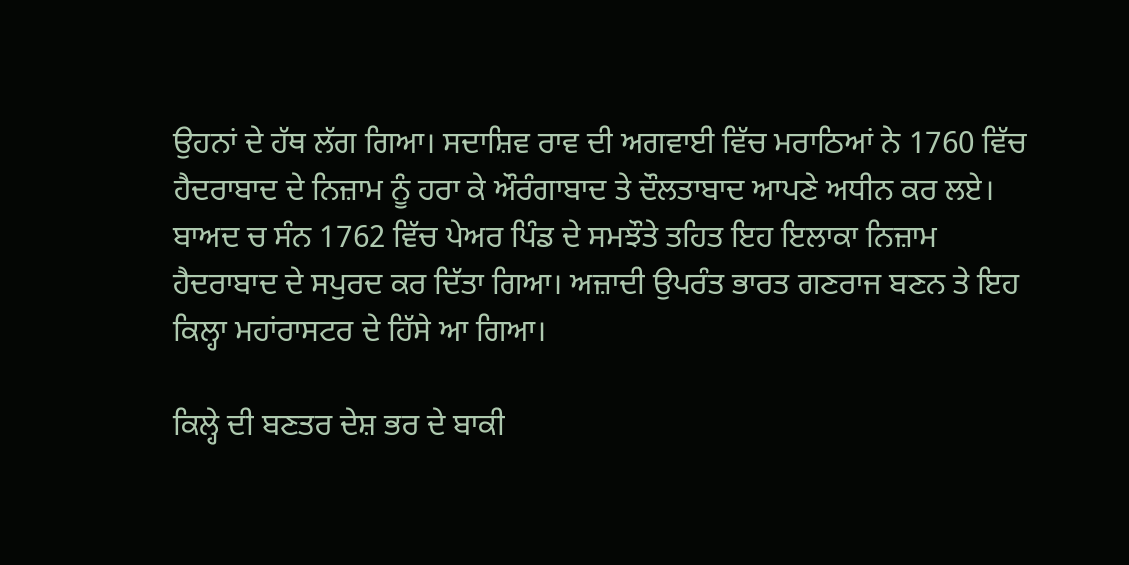ਉਹਨਾਂ ਦੇ ਹੱਥ ਲੱਗ ਗਿਆ। ਸਦਾਸ਼ਿਵ ਰਾਵ ਦੀ ਅਗਵਾਈ ਵਿੱਚ ਮਰਾਠਿਆਂ ਨੇ 1760 ਵਿੱਚ ਹੈਦਰਾਬਾਦ ਦੇ ਨਿਜ਼ਾਮ ਨੂੰ ਹਰਾ ਕੇ ਔਰੰਗਾਬਾਦ ਤੇ ਦੌਲਤਾਬਾਦ ਆਪਣੇ ਅਧੀਨ ਕਰ ਲਏ। ਬਾਅਦ ਚ ਸੰਨ 1762 ਵਿੱਚ ਪੇਅਰ ਪਿੰਡ ਦੇ ਸਮਝੌਤੇ ਤਹਿਤ ਇਹ ਇਲਾਕਾ ਨਿਜ਼ਾਮ ਹੈਦਰਾਬਾਦ ਦੇ ਸਪੁਰਦ ਕਰ ਦਿੱਤਾ ਗਿਆ। ਅਜ਼ਾਦੀ ਉਪਰੰਤ ਭਾਰਤ ਗਣਰਾਜ ਬਣਨ ਤੇ ਇਹ ਕਿਲ੍ਹਾ ਮਹਾਂਰਾਸਟਰ ਦੇ ਹਿੱਸੇ ਆ ਗਿਆ।

ਕਿਲ੍ਹੇ ਦੀ ਬਣਤਰ ਦੇਸ਼ ਭਰ ਦੇ ਬਾਕੀ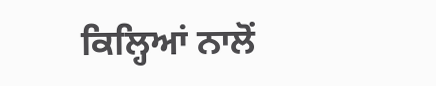ਕਿਲ੍ਹਿਆਂ ਨਾਲੋਂ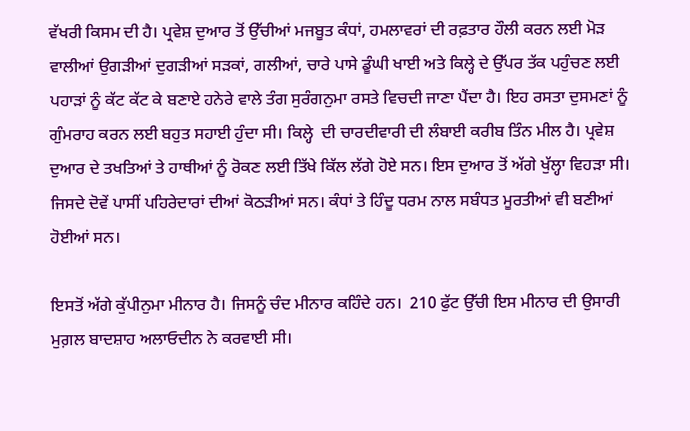ਵੱਖਰੀ ਕਿਸਮ ਦੀ ਹੈ। ਪ੍ਰਵੇਸ਼ ਦੁਆਰ ਤੋਂ ਉੱਚੀਆਂ ਮਜਬੂਤ ਕੰਧਾਂ, ਹਮਲਾਵਰਾਂ ਦੀ ਰਫ਼ਤਾਰ ਹੌਲੀ ਕਰਨ ਲਈ ਮੋੜ ਵਾਲੀਆਂ ਉਗੜੀਆਂ ਦੁਗੜੀਆਂ ਸੜਕਾਂ, ਗਲੀਆਂ, ਚਾਰੇ ਪਾਸੇ ਡੂੰਘੀ ਖਾਈ ਅਤੇ ਕਿਲ੍ਹੇ ਦੇ ਉੱਪਰ ਤੱਕ ਪਹੁੰਚਣ ਲਈ ਪਹਾੜਾਂ ਨੂੰ ਕੱਟ ਕੱਟ ਕੇ ਬਣਾਏ ਹਨੇਰੇ ਵਾਲੇ ਤੰਗ ਸੁਰੰਗਨੁਮਾ ਰਸਤੇ ਵਿਚਦੀ ਜਾਣਾ ਪੈਂਦਾ ਹੈ। ਇਹ ਰਸਤਾ ਦੁਸਮਣਾਂ ਨੂੰ ਗੁੰਮਰਾਹ ਕਰਨ ਲਈ ਬਹੁਤ ਸਹਾਈ ਹੁੰਦਾ ਸੀ। ਕਿਲ੍ਹੇ  ਦੀ ਚਾਰਦੀਵਾਰੀ ਦੀ ਲੰਬਾਈ ਕਰੀਬ ਤਿੰਨ ਮੀਲ ਹੈ। ਪ੍ਰਵੇਸ਼ ਦੁਆਰ ਦੇ ਤਖਤਿਆਂ ਤੇ ਹਾਥੀਆਂ ਨੂੰ ਰੋਕਣ ਲਈ ਤਿੱਖੇ ਕਿੱਲ ਲੱਗੇ ਹੋਏ ਸਨ। ਇਸ ਦੁਆਰ ਤੋਂ ਅੱਗੇ ਖੁੱਲ੍ਹਾ ਵਿਹੜਾ ਸੀ। ਜਿਸਦੇ ਦੋਵੇਂ ਪਾਸੀਂ ਪਹਿਰੇਦਾਰਾਂ ਦੀਆਂ ਕੋਠੜੀਆਂ ਸਨ। ਕੰਧਾਂ ਤੇ ਹਿੰਦੂ ਧਰਮ ਨਾਲ ਸਬੰਧਤ ਮੂਰਤੀਆਂ ਵੀ ਬਣੀਆਂ ਹੋਈਆਂ ਸਨ।

ਇਸਤੋਂ ਅੱਗੇ ਕੁੱਪੀਨੁਮਾ ਮੀਨਾਰ ਹੈ। ਜਿਸਨੂੰ ਚੰਦ ਮੀਨਾਰ ਕਹਿੰਦੇ ਹਨ।  210 ਫੁੱਟ ਉੱਚੀ ਇਸ ਮੀਨਾਰ ਦੀ ਉਸਾਰੀ ਮੁਗ਼ਲ ਬਾਦਸ਼ਾਹ ਅਲਾਓਦੀਨ ਨੇ ਕਰਵਾਈ ਸੀ।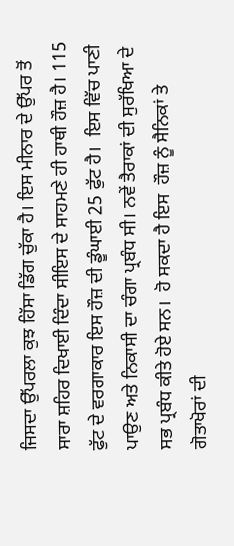ਜਿਸਦਾ ਉੱਪਰਲਾ ਕੁਝ ਹਿੱਸਾ ਡਿੱਗ ਚੁੱਕਾ ਹੈ। ਇਸ ਮੀਨਾਰ ਦੇ ਉੱਪਰ ਤੋਂ ਸਾਰਾ ਸ਼ਹਿਰ ਦਿਖਾਈ ਦਿੰਦਾ ਸੀਇਸ ਦੇ ਸਾਹਮਣੇ ਹੀ ਹਾਥੀ ਹੌਜ਼ ਹੈ। 115 ਫੁੱਟ ਦੇ ਵਰਗਾਕਾਰ ਇਸ ਹੌਜ਼ ਦੀ ਡੂੰਘਾਈ 25 ਫੁੱਟ ਹੈ।  ਇਸ ਵਿੱਚ ਪਾਣੀ ਪਾਉਣ ਅਤੇ ਨਿਕਾਸੀ ਦਾ ਚੰਗਾ ਪ੍ਰਬੰਧ ਸੀ। ਨਵੇਂ ਤੈਰਾਕਾਂ ਦੀ ਸੁਰੱਖਿਆ ਦੇ ਸਭ ਪ੍ਰਬੰਧ ਕੀਤੇ ਹੋਏ ਸਨ।  ਹੋ ਸਕਦਾ ਹੈ ਇਸ  ਹੌਜ਼ ਨੂੰ ਸੈਨਿਕਾਂ ਤੇ ਗੋਤਾਖੋਰਾਂ ਦੀ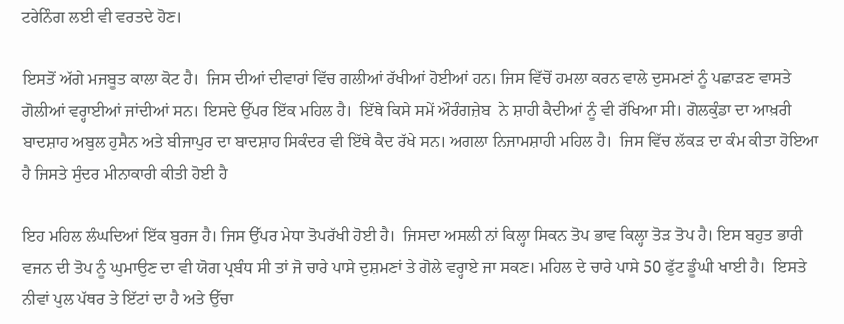ਟਰੇਨਿੰਗ ਲਈ ਵੀ ਵਰਤਦੇ ਹੋਣ।

ਇਸਤੋਂ ਅੱਗੇ ਮਜਬੂਤ ਕਾਲਾ ਕੋਟ ਹੈ।  ਜਿਸ ਦੀਆਂ ਦੀਵਾਰਾਂ ਵਿੱਚ ਗਲੀਆਂ ਰੱਖੀਆਂ ਹੋਈਆਂ ਹਨ। ਜਿਸ ਵਿੱਚੋਂ ਹਮਲਾ ਕਰਨ ਵਾਲੇ ਦੁਸਮਣਾਂ ਨੂੰ ਪਛਾੜਣ ਵਾਸਤੇ ਗੋਲੀਆਂ ਵਰ੍ਹਾਈਆਂ ਜਾਂਦੀਆਂ ਸਨ। ਇਸਦੇ ਉੱਪਰ ਇੱਕ ਮਹਿਲ ਹੈ।  ਇੱਥੇ ਕਿਸੇ ਸਮੇਂ ਔਰੰਗਜ਼ੇਬ  ਨੇ ਸ਼ਾਹੀ ਕੈਦੀਆਂ ਨੂੰ ਵੀ ਰੱਖਿਆ ਸੀ। ਗੋਲਕੁੰਡਾ ਦਾ ਆਖ਼ਰੀ ਬਾਦਸ਼ਾਹ ਅਬੁਲ ਹੁਸੈਨ ਅਤੇ ਬੀਜਾਪੁਰ ਦਾ ਬਾਦਸ਼ਾਹ ਸਿਕੰਦਰ ਵੀ ਇੱਥੇ ਕੈਦ ਰੱਖੇ ਸਨ। ਅਗਲਾ ਨਿਜਾਮਸ਼ਾਹੀ ਮਹਿਲ ਹੈ।  ਜਿਸ ਵਿੱਚ ਲੱਕੜ ਦਾ ਕੰਮ ਕੀਤਾ ਹੋਇਆ ਹੈ ਜਿਸਤੇ ਸੁੰਦਰ ਮੀਨਾਕਾਰੀ ਕੀਤੀ ਹੋਈ ਹੈ

ਇਹ ਮਹਿਲ ਲੰਘਦਿਆਂ ਇੱਕ ਬੁਰਜ ਹੈ। ਜਿਸ ਉੱਪਰ ਮੇਧਾ ਤੋਪਰੱਖੀ ਹੋਈ ਹੈ।  ਜਿਸਦਾ ਅਸਲੀ ਨਾਂ ਕਿਲ੍ਹਾ ਸਿਕਨ ਤੋਪ ਭਾਵ ਕਿਲ੍ਹਾ ਤੋੜ ਤੋਪ ਹੈ। ਇਸ ਬਹੁਤ ਭਾਰੀ ਵਜਨ ਦੀ ਤੋਪ ਨੂੰ ਘੁਮਾਉਣ ਦਾ ਵੀ ਯੋਗ ਪ੍ਰਬੰਧ ਸੀ ਤਾਂ ਜੋ ਚਾਰੇ ਪਾਸੇ ਦੁਸ਼ਮਣਾਂ ਤੇ ਗੋਲੇ ਵਰ੍ਹਾਏ ਜਾ ਸਕਣ। ਮਹਿਲ ਦੇ ਚਾਰੇ ਪਾਸੇ 50 ਫੁੱਟ ਡੂੰਘੀ ਖਾਈ ਹੈ।  ਇਸਤੇ ਨੀਵਾਂ ਪੁਲ ਪੱਥਰ ਤੇ ਇੱਟਾਂ ਦਾ ਹੈ ਅਤੇ ਉੱਚਾ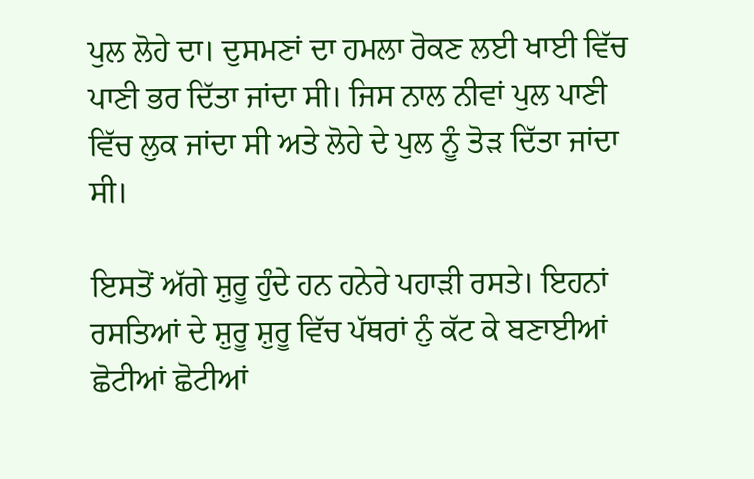ਪੁਲ ਲੋਹੇ ਦਾ। ਦੁਸਮਣਾਂ ਦਾ ਹਮਲਾ ਰੋਕਣ ਲਈ ਖਾਈ ਵਿੱਚ ਪਾਣੀ ਭਰ ਦਿੱਤਾ ਜਾਂਦਾ ਸੀ। ਜਿਸ ਨਾਲ ਨੀਵਾਂ ਪੁਲ ਪਾਣੀ ਵਿੱਚ ਲੁਕ ਜਾਂਦਾ ਸੀ ਅਤੇ ਲੋਹੇ ਦੇ ਪੁਲ ਨੂੰ ਤੋੜ ਦਿੱਤਾ ਜਾਂਦਾ ਸੀ।

ਇਸਤੋਂ ਅੱਗੇ ਸ਼ੁਰੂ ਹੁੰਦੇ ਹਨ ਹਨੇਰੇ ਪਹਾੜੀ ਰਸਤੇ। ਇਹਨਾਂ ਰਸਤਿਆਂ ਦੇ ਸ਼ੁਰੂ ਸ਼ੁਰੂ ਵਿੱਚ ਪੱਥਰਾਂ ਨੁੰ ਕੱਟ ਕੇ ਬਣਾਈਆਂ ਛੋਟੀਆਂ ਛੋਟੀਆਂ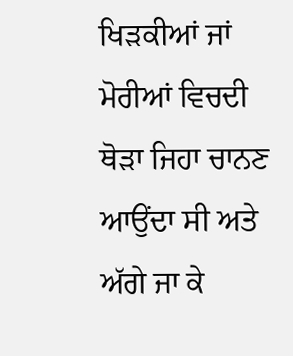ਖਿੜਕੀਆਂ ਜਾਂ ਮੋਰੀਆਂ ਵਿਚਦੀ ਥੋੜਾ ਜਿਹਾ ਚਾਨਣ ਆਉਂਦਾ ਸੀ ਅਤੇ ਅੱਗੇ ਜਾ ਕੇ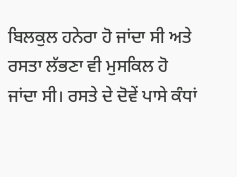ਬਿਲਕੁਲ ਹਨੇਰਾ ਹੋ ਜਾਂਦਾ ਸੀ ਅਤੇ ਰਸਤਾ ਲੱਭਣਾ ਵੀ ਮੁਸਕਿਲ ਹੋ ਜਾਂਦਾ ਸੀ। ਰਸਤੇ ਦੇ ਦੋਵੇਂ ਪਾਸੇ ਕੰਧਾਂ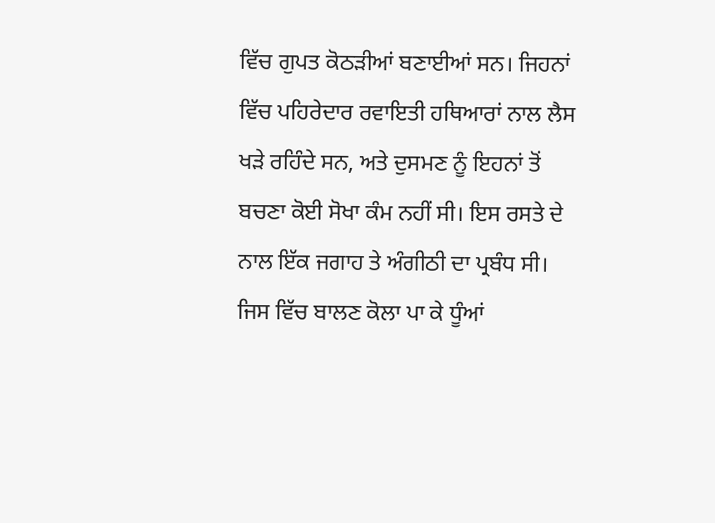ਵਿੱਚ ਗੁਪਤ ਕੋਠੜੀਆਂ ਬਣਾਈਆਂ ਸਨ। ਜਿਹਨਾਂ ਵਿੱਚ ਪਹਿਰੇਦਾਰ ਰਵਾਇਤੀ ਹਥਿਆਰਾਂ ਨਾਲ ਲੈਸ ਖੜੇ ਰਹਿੰਦੇ ਸਨ, ਅਤੇ ਦੁਸਮਣ ਨੂੰ ਇਹਨਾਂ ਤੋਂ ਬਚਣਾ ਕੋਈ ਸੋਖਾ ਕੰਮ ਨਹੀਂ ਸੀ। ਇਸ ਰਸਤੇ ਦੇ ਨਾਲ ਇੱਕ ਜਗਾਹ ਤੇ ਅੰਗੀਠੀ ਦਾ ਪ੍ਰਬੰਧ ਸੀ।  ਜਿਸ ਵਿੱਚ ਬਾਲਣ ਕੋਲਾ ਪਾ ਕੇ ਧੂੰਆਂ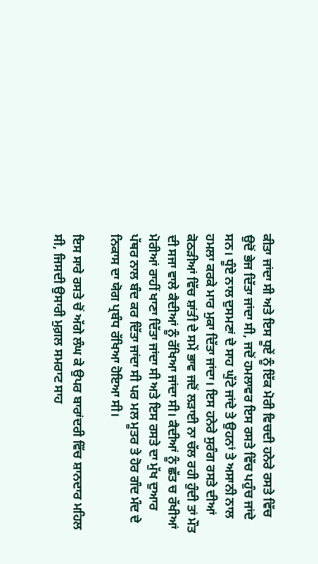ਕੀਤਾ ਜਾਂਦਾ ਸੀ ਅਤੇ ਇਸ ਧੂਏਂ ਨੂੰ ਇੱਕ ਮੋਰੀ ਵਿਚਦੀ ਹਨੇਰੇ ਰਸਤੇ ਵਿੱਚ ਉਦੋਂ ਭੇਜ ਦਿੱਤਾ ਜਾਂਦਾ ਸੀ, ਜਦੋਂ ਹਮਲਾਵਰ ਇਸ ਰਸਤੇ ਵਿੱਚ ਪਹੁੰਚ ਜਾਂਦੇ ਸਨ। ਧੂੰਏ ਨਾਲ ਦੁਸਮਣਾਂ ਦੇ ਸਾਹ ਘੁੱਟੇ ਜਾਂਦੇ ਤੇ ਉਹਨਾਂ ਤੇ ਅਸਾਨੀ ਨਾਲ ਹਮਲਾ ਕਰਕੇ ਮਾਰ ਮੁਕਾ ਦਿੱਤਾ ਜਾਂਦਾ। ਇਸ ਹਨੇਰੇ ਸੁਰੰਗ ਰਸਤੇ ਦੀਆਂ ਕੋਠੜੀਆਂ ਵਿੱਚ ਸ਼ਾਂਤੀ ਦੇ ਸਮੇਂ ਭਾਵ ਜਦੋਂ ਲੜਾਈ ਨਾ ਚੱਲ ਰਹੀ ਹੁੰਦੀ ਤਾਂ ਮੌਤ ਦੀ ਸਜਾ ਵਾਲੇ ਕੈਦੀਆਂ ਨੂੰ ਰੱਖਿਆ ਜਾਂਦਾ ਸੀ। ਕੈਦੀਆਂ ਨੂੰ ਛੱਤ ਚ ਰੱਖੀਆਂ ਮੋਰੀਆਂ ਰਾਹੀਂ ਖਾਣਾ ਦਿੱਤਾ ਜਾਂਦਾ ਸੀ ਅਤੇ ਇਸ ਰਸਤੇ ਦਾ ਮੁੱਖ ਦੁਆਰ ਪੱਥਰ ਨਾਲ ਬੰਦ ਕਰ ਦਿੱਤਾ ਜਾਂਦਾ ਸੀ ਪਰ ਮਲ ਮੂਤਰ ਤੇ ਹੋਰ ਗੰਦ ਮੰਦ ਦੇ ਨਿਕਾਸ ਦਾ ਯੋਗ ਪ੍ਰਬੰਧ ਰੱਖਿਆ ਹੋਇਆ ਸੀ।

ਇਸ ਸਾਰੇ ਰਸਤੇ ਚੋਂ ਅੱਗੇ ਲੰਘ ਕੇ ਉਪਰ ਬਾਰਾਂਦਰੀ ਵਿੱਚ ਸ਼ਾਨਦਾਰ ਮਹਿਲ ਸੀ, ਜਿਸਦੀ ਉਸਾਰੀ ਮੁਗ਼ਲ ਸਮਰਾਟ ਸਾਹ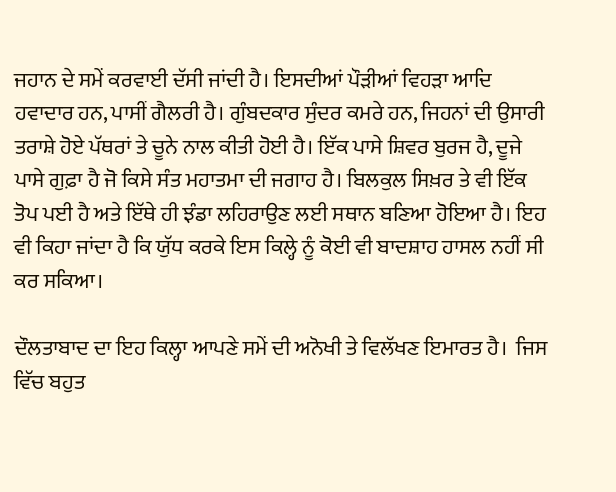ਜਹਾਨ ਦੇ ਸਮੇਂ ਕਰਵਾਈ ਦੱਸੀ ਜਾਂਦੀ ਹੈ। ਇਸਦੀਆਂ ਪੌੜੀਆਂ ਵਿਹੜਾ ਆਦਿ ਹਵਾਦਾਰ ਹਨ, ਪਾਸੀਂ ਗੈਲਰੀ ਹੈ। ਗੁੰਬਦਕਾਰ ਸੁੰਦਰ ਕਮਰੇ ਹਨ, ਜਿਹਨਾਂ ਦੀ ਉਸਾਰੀ ਤਰਾਸ਼ੇ ਹੋਏ ਪੱਥਰਾਂ ਤੇ ਚੂਨੇ ਨਾਲ ਕੀਤੀ ਹੋਈ ਹੈ। ਇੱਕ ਪਾਸੇ ਸ਼ਿਵਰ ਬੁਰਜ ਹੈ, ਦੂਜੇ ਪਾਸੇ ਗੁਫ਼ਾ ਹੈ ਜੋ ਕਿਸੇ ਸੰਤ ਮਹਾਤਮਾ ਦੀ ਜਗਾਹ ਹੈ। ਬਿਲਕੁਲ ਸਿਖ਼ਰ ਤੇ ਵੀ ਇੱਕ ਤੋਪ ਪਈ ਹੈ ਅਤੇ ਇੱਥੇ ਹੀ ਝੰਡਾ ਲਹਿਰਾਉਣ ਲਈ ਸਥਾਨ ਬਣਿਆ ਹੋਇਆ ਹੈ। ਇਹ ਵੀ ਕਿਹਾ ਜਾਂਦਾ ਹੈ ਕਿ ਯੁੱਧ ਕਰਕੇ ਇਸ ਕਿਲ੍ਹੇ ਨੂੰ ਕੋਈ ਵੀ ਬਾਦਸ਼ਾਹ ਹਾਸਲ ਨਹੀਂ ਸੀ ਕਰ ਸਕਿਆ।

ਦੌਲਤਾਬਾਦ ਦਾ ਇਹ ਕਿਲ੍ਹਾ ਆਪਣੇ ਸਮੇਂ ਦੀ ਅਨੋਖੀ ਤੇ ਵਿਲੱਖਣ ਇਮਾਰਤ ਹੈ।  ਜਿਸ ਵਿੱਚ ਬਹੁਤ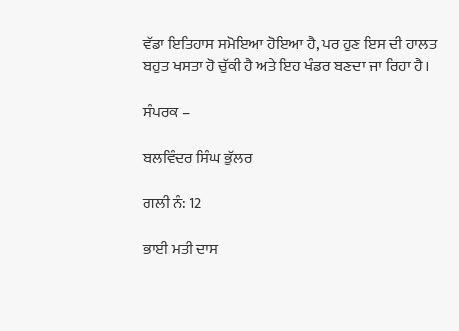ਵੱਡਾ ਇਤਿਹਾਸ ਸਮੋਇਆ ਹੋਇਆ ਹੈ, ਪਰ ਹੁਣ ਇਸ ਦੀ ਹਾਲਤ ਬਹੁਤ ਖਸਤਾ ਹੋ ਚੁੱਕੀ ਹੈ ਅਤੇ ਇਹ ਖੰਡਰ ਬਣਦਾ ਜਾ ਰਿਹਾ ਹੈ।

ਸੰਪਰਕ –

ਬਲਵਿੰਦਰ ਸਿੰਘ ਭੁੱਲਰ

ਗਲੀ ਨੰ: 12

ਭਾਈ ਮਤੀ ਦਾਸ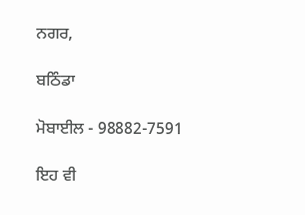ਨਗਰ,

ਬਠਿੰਡਾ

ਮੋਬਾਈਲ - 98882-7591

ਇਹ ਵੀ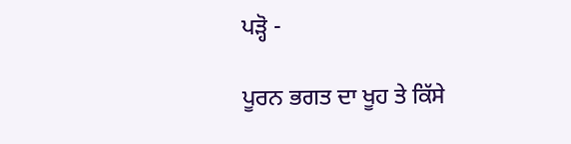ਪੜ੍ਹੋ -

ਪੂਰਨ ਭਗਤ ਦਾ ਖੂਹ ਤੇ ਕਿੱਸੇ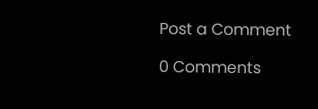Post a Comment

0 Comments